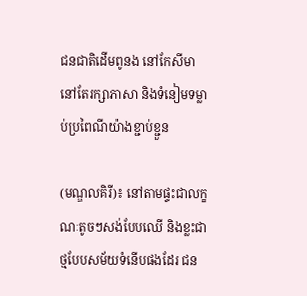ជនជាតិដើមពូនង នៅកែសីមា នៅតែរក្សាភាសា និងទំនៀមទម្លាប់ប្រពៃណីយ៉ាងខ្ជាប់ខ្ជួន

(មណ្ឌលគិរី)៖ នៅតាមផ្ទះជាលក្ខណៈតូចៗសង់បែបឈើ និងខ្លះជាថ្មបែបសម័យទំនើបផងដែរ ជន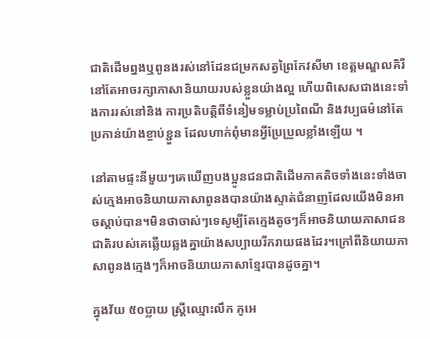ជាតិដើមព្នងឬពូនងរស់នៅដែនជម្រកសត្វព្រៃកែវសីមា ខេត្តមណ្ឌលគិរី នៅតែអាចរក្សាភាសានិយាយរបស់ខ្លួនយ៉ាងល្អ ហើយពិសេសជាងនេះទាំងការរស់នៅនិង ការប្រតិបត្តិពីទំនៀមទម្លាប់ប្រពៃណី និងវប្បធម៌នៅតែប្រកាន់យ៉ាងខ្ចាប់ខ្ជួន ដែលហាក់ពុំមានអ្វីប្រែប្រួលខ្លាំងឡើយ ។

នៅតាមផ្ទះនីមួយៗគេឃើញបងប្អូនជនជាតិដើមភាគតិចទាំងនេះទាំងចាស់ក្មេងអាចនិយាយភាសាពូនងបានយ៉ាងស្ទាត់ជំនាញដែលយើងមិនអាចស្តាប់បាន។មិនថាចាស់ៗទេសូម្បីតែក្មេងតូចៗក៏អាចនិយាយភាសាជនជាតិរបស់គេឆ្លើយឆ្លងគ្នាយ៉ាងសប្បាយរីករាយផងដែរ។ក្រៅពីនិយាយភាសាពូនងក្មេងៗក៏អាចនិយាយភាសាខ្មែរបានដូចគ្នា។

ក្នុងវ័យ ៥០ប្លាយ ស្រ្តីឈ្មោះលឹក ភូអេ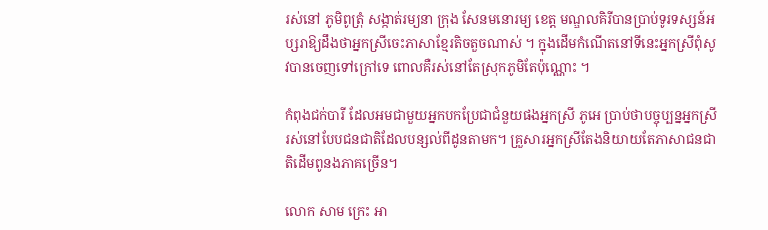រស់នៅ ភូមិពូត្រុំ សង្កាត់រម្យនា ក្រុង សែនមនោរម្យ ខេត្ត មណ្ឌលគិរីបានប្រាប់ទូរទស្សន៍អប្សរាឱ្យដឹងថាអ្នកស្រីចេះភាសាខ្មែរតិចតួចណាស់ ។ ក្នុងដើមកំណើតនៅទីនេះអ្នកស្រីពុំសូវបានចេញទៅក្រៅទេ ពោលគឺរស់នៅតែស្រុកភូមិតែប៉ុណ្ណោះ ។

កំពុងជក់បារី ដែលអមជាមួយអ្នកបកប្រែជាជំនួយផងអ្នកស្រី ភូអេ ប្រាប់ថាបច្ចុប្បន្នអ្នកស្រីរស់នៅបែបជនជាតិដែលបន្សល់ពីដូនតាមក។ គ្រួសារអ្នកស្រីតែងនិយាយតែភាសាជនជាតិដើមពូនងភាគច្រើន។

លោក សាម ក្រេះ អា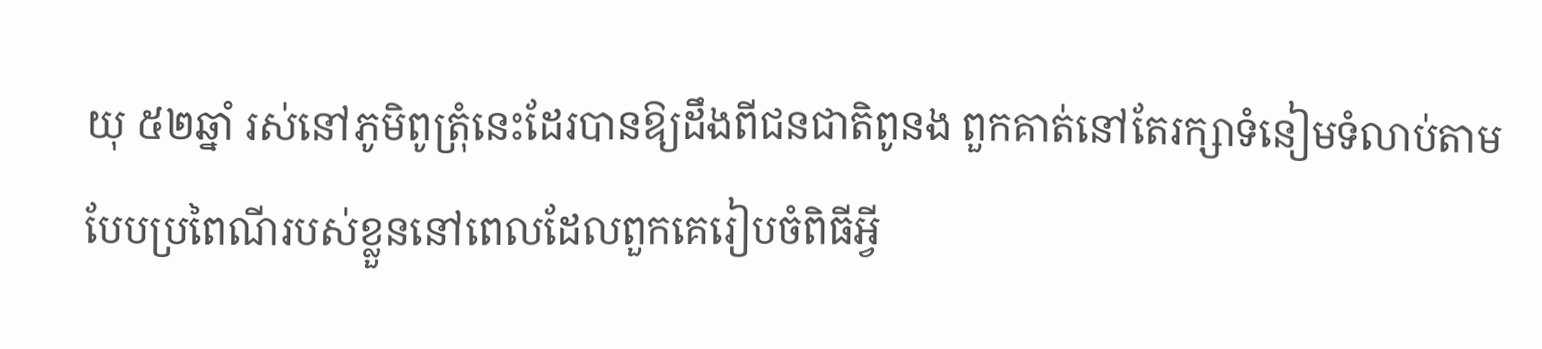យុ ៥២ឆ្នាំ រស់នៅភូមិពូត្រុំនេះដែរបានឱ្យដឹងពីជនជាតិពូនង ពួកគាត់នៅតែរក្សាទំនៀមទំលាប់តាមបែបប្រពៃណីរបស់ខ្លួននៅពេលដែលពួកគេរៀបចំពិធីអ្វី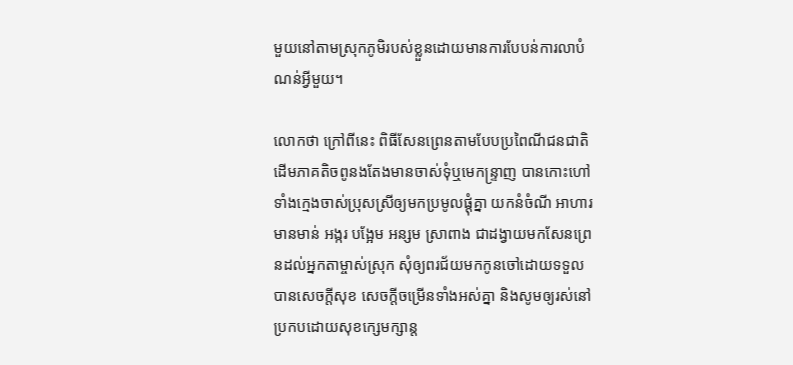មួយនៅតាមស្រុកភូមិរបស់ខ្លួនដោយមានការបែបន់ការលាបំណន់អ្វីមួយ។

លោកថា ក្រៅពីនេះ ពិធីសែនព្រេនតាមបែបប្រពៃណីជនជាតិដើមភាគតិចពូនងតែងមានចាស់ទុំឬមេកន្ទ្រាញ បានកោះហៅទាំងក្មេងចាស់ប្រុសស្រីឲ្យមកប្រមូលផ្តុំគ្នា យកនំចំណី អាហារ មានមាន់ អង្ករ បង្អែម អន្សម ស្រាពាង ជាដង្វាយមកសែនព្រេនដល់អ្នកតាម្ចាស់ស្រុក សុំឲ្យពរជ័យមកកូនចៅដោយទទួលបានសេចក្តីសុខ សេចក្តីចម្រើនទាំងអស់គ្នា និងសូមឲ្យរស់នៅប្រកបដោយសុខក្សេមក្សាន្ត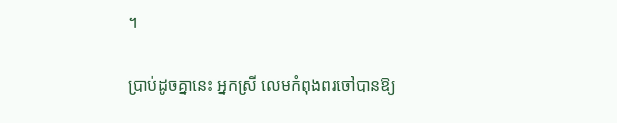។

ប្រាប់ដូចគ្នានេះ អ្នកស្រី លេមកំពុងពរចៅបានឱ្យ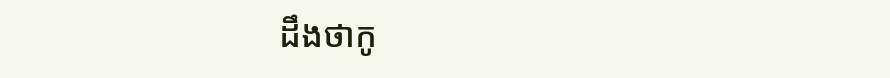ដឹងថាកូ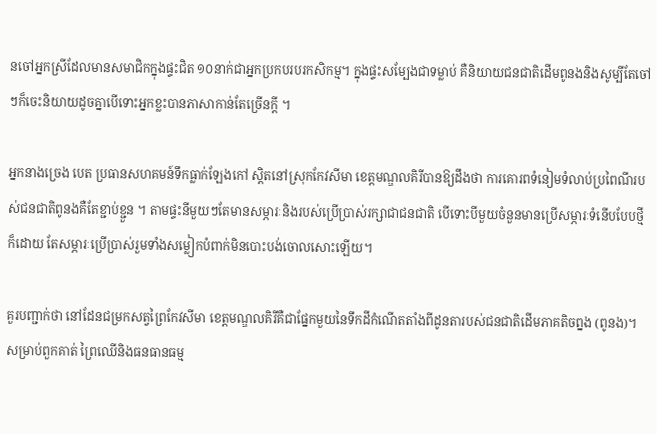នចៅអ្នកស្រីដែលមានសមាជិកក្នុងផ្ទះជិត ១០នាក់ជាអ្នកប្រកបរបរកសិកម្ម។ ក្នុងផ្ទះសម្បែងជាទម្លាប់ គឺនិយាយជនជាតិដើមពូនងនិងសូម្បីតែចៅៗក៏ចេះនិយាយដូចគ្នាបើទោះអ្នកខ្លះបានភាសាកាន់តែច្រើនក្តី ។

អ្នកនាងច្រេង បេត ប្រធានសហគមន៍ទឹកធ្លាក់ឡែងកៅ ស្តិតនៅស្រុកកែវសីមា ខេត្តមណ្ឌលគិរីបានឱ្យដឹងថា ការគោរពទំនៀមទំលាប់ប្រពៃណីរបស់ជនជាតិពូនងគឺតែខ្ជាប់ខ្ជួន ។ តាមផ្ទះនីមួយៗតែមានសម្ភារៈនិងរបស់ប្រើប្រាស់រក្សាជាជនជាតិ បើទោះបីមួយចំនួនមានប្រើសម្ភារៈទំនើបបែបថ្មីក៏ដោយ តែសម្ភារៈប្រើប្រាស់រួមទាំងសម្លៀកបំពាក់មិនបោះបង់ចោលសោះឡើយ។

គួរបញ្ជាក់ថា នៅដែនជម្រកសត្វព្រៃកែវសីមា ខេត្តមណ្ឌលគិរីគឺជាផ្នែកមួយនៃទឹកដីកំណើតតាំងពីដូនតារបស់ជនជាតិដើមភាគតិចព្នង (ពូនង)។ សម្រាប់ពួកគាត់ ព្រៃឈើនិងធនធានធម្ម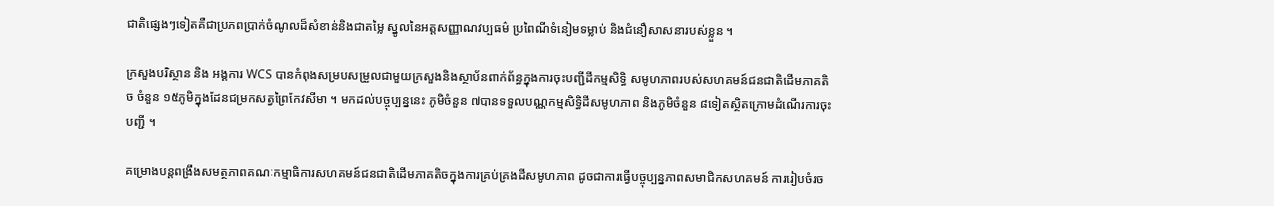ជាតិផ្សេងៗទៀតគឺជាប្រភពប្រាក់ចំណូលដ៏សំខាន់និងជាតម្លៃ ស្នូលនៃអត្តសញ្ញាណវប្បធម៌ ប្រពៃណីទំនៀមទម្លាប់ និងជំនឿសាសនារបស់ខ្លួន ។

ក្រសួងបរិស្ថាន និង អង្គការ WCS បានកំពុងសម្របសម្រួលជាមួយក្រសួងនិងស្ថាប័នពាក់ព័ន្ធក្នុងការចុះបញ្ជីដីកម្មសិទ្ធិ សមូហភាពរបស់សហគមន៍ជនជាតិដើមភាគតិច ចំនួន ១៥ភូមិក្នុងដែនជម្រកសត្វព្រៃកែវសីមា ។ មកដល់បច្ចុប្បន្ននេះ ភូមិចំនួន ៧បានទទួលបណ្ណកម្មសិទ្ធិដីសមូហភាព និងភូមិចំនួន ៨ទៀតស្ថិតក្រោមដំណើរការចុះបញ្ជី ។

គម្រោងបន្តពង្រឹងសមត្ថភាពគណៈកម្មាធិការសហគមន៍ជនជាតិដើមភាគតិចក្នុងការគ្រប់គ្រងដីសមូហភាព ដូចជាការធ្វើបច្ចុប្បន្នភាពសមាជិកសហគមន៍ ការរៀបចំរច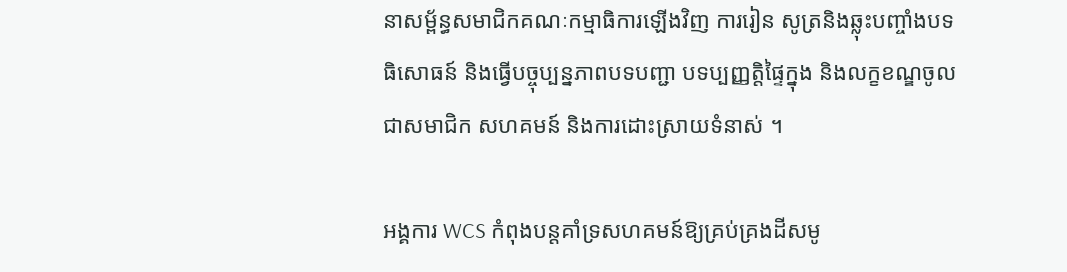នាសម្ព័ន្ធសមាជិកគណៈកម្មាធិការឡើងវិញ ការរៀន សូត្រនិងឆ្លុះបញ្ចាំងបទធិសោធន៍ និងធ្វើបច្ចុប្បន្នភាពបទបញ្ជា បទប្បញ្ញត្តិផ្ទៃក្នុង និងលក្ខខណ្ឌចូលជាសមាជិក សហគមន៍ និងការដោះស្រាយទំនាស់ ។

អង្គការ WCS កំពុងបន្តគាំទ្រសហគមន៍ឱ្យគ្រប់គ្រងដីសមូ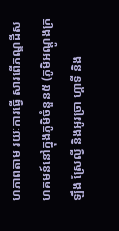ហភាពតាម រយៈការធ្វើ សារពើភណ្ឌដីសហគមន៍នៅក្នុងភូមិចំនួន៥ (ភូមិអណ្តូងក្រឡឹង ស្រែល្វី និងអូរច្រា ហ្គាទី និង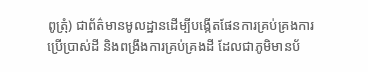ពូត្រុំ) ជាព័ត៌មានមូលដ្ឋានដើម្បីបង្កើតផែនការគ្រប់គ្រងការប្រើប្រាស់ដី និងពង្រឹងការគ្រប់គ្រងដី ដែលជាភូមិមានប័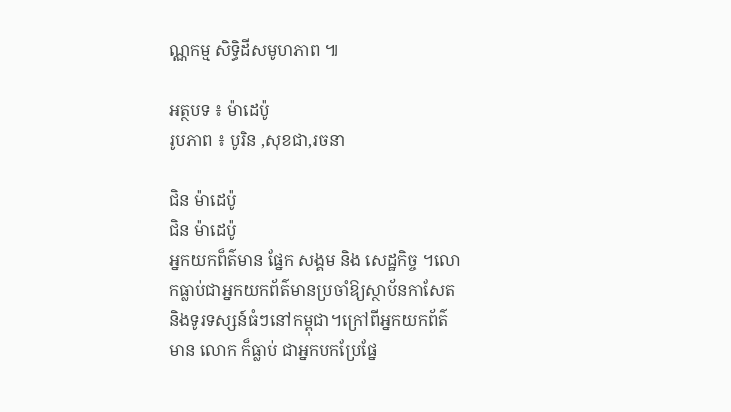ណ្ណកម្ម សិទ្ធិដីសមូហភាព ៕

អត្ថបទ ៖ ម៉ាដេប៉ូ
រូបភាព ៖ បូរិន ,សុខជា,រចនា

ជិន ម៉ាដេប៉ូ
ជិន ម៉ាដេប៉ូ
អ្នកយកព៏ត៌មាន ផ្នែក សង្គម និង សេដ្ឋកិច្ច ។លោកធ្លាប់ជាអ្នកយកព័ត៌មានប្រចាំឱ្យស្ថាប័នកាសែត និងទូរទស្សន៍ធំៗនៅកម្ពុជា។ក្រៅពីអ្នកយកព័ត៌មាន លោក ក៏ធ្លាប់ ជាអ្នកបកប្រែផ្នែ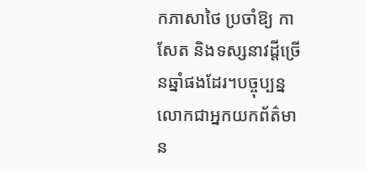កភាសាថៃ ប្រចាំឱ្យ កាសែត និងទស្សនាវដ្តីច្រើនឆ្នាំផងដែរ។បច្ចុប្បន្នលោកជាអ្នកយកព័ត៌មាន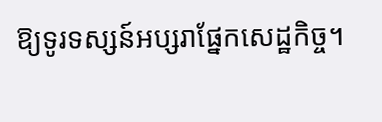ឱ្យទូរទស្សន៍អប្សរាផ្នែកសេដ្ឋកិច្ច។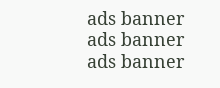ads banner
ads banner
ads banner